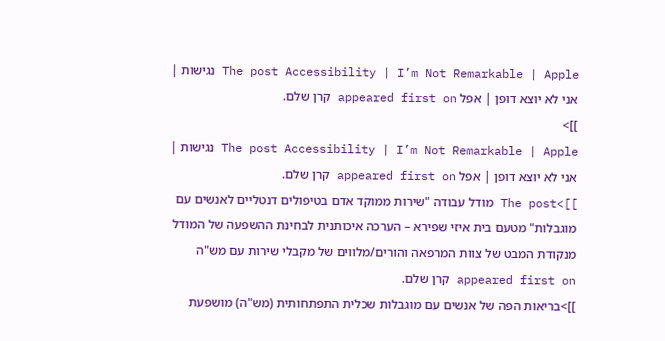The post Accessibility | I’m Not Remarkable | Apple נגישות | אני לא יוצא דופן | אפל appeared first on קרן שלם.
]]>
The post Accessibility | I’m Not Remarkable | Apple נגישות | אני לא יוצא דופן | אפל appeared first on קרן שלם.
]]>The post מודל עבודה "שירות ממוקד אדם בטיפולים דנטליים לאנשים עם מוגבלות" מטעם בית איזי שפירא – הערכה איכותנית לבחינת ההשפעה של המודל מנקודת המבט של צוות המרפאה והורים/מלווים של מקבלי שירות עם מש"ה appeared first on קרן שלם.
]]>בריאות הפה של אנשים עם מוגבלות שכלית התפתחותית (מש"ה) מושפעת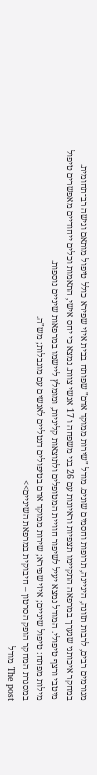מגורמים רבים, לרבות תזונה, היגיינה, תרופות וחסמים שונים. מודל "שירות ממוקד אדם" שפותח בבית איזי שפירא כולל טיפול מותאם וגישה רב־תחומית. במחקר איכותני שנערך במרפאה התקיימו תצפיות וראיונות עם 26 בני משפחה ו 17 אנשי צוות. נמצא כי יחס אישי, התאמות וכלים ייחודיים מאפשרים טיפול מיטבי ורצף טיפולי. המודל נמצא יעיל לשיפור חוויית המטופלים ולתוצאות קליניות, ומומלץ ליישמו במרפאות שיניים נוספות.
מילות מפתח: טיפול שיניים; איזי שפירא; שירות ממוקד אדם בטיפולים דנטליים לאנשים עם מוגבלות; מש"ה.
במסגרת המחקר הופק הסרטון – חיבוקית במרפאת השיניים>>
The post מודל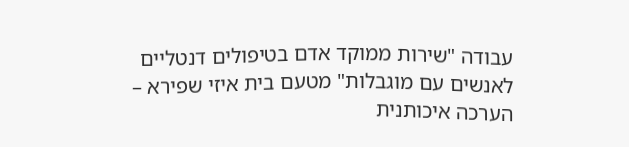עבודה "שירות ממוקד אדם בטיפולים דנטליים לאנשים עם מוגבלות" מטעם בית איזי שפירא – הערכה איכותנית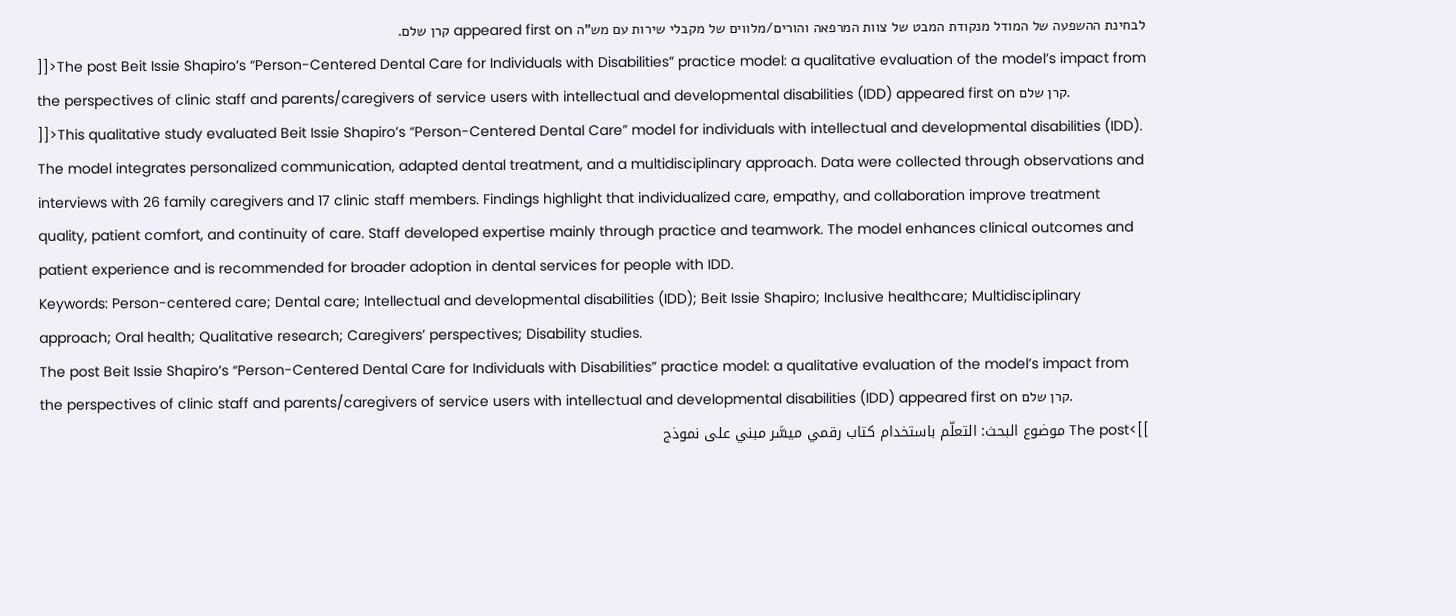לבחינת ההשפעה של המודל מנקודת המבט של צוות המרפאה והורים/מלווים של מקבלי שירות עם מש"ה appeared first on קרן שלם.
]]>The post Beit Issie Shapiro’s “Person-Centered Dental Care for Individuals with Disabilities” practice model: a qualitative evaluation of the model’s impact from the perspectives of clinic staff and parents/caregivers of service users with intellectual and developmental disabilities (IDD) appeared first on קרן שלם.
]]>This qualitative study evaluated Beit Issie Shapiro’s “Person-Centered Dental Care” model for individuals with intellectual and developmental disabilities (IDD). The model integrates personalized communication, adapted dental treatment, and a multidisciplinary approach. Data were collected through observations and interviews with 26 family caregivers and 17 clinic staff members. Findings highlight that individualized care, empathy, and collaboration improve treatment quality, patient comfort, and continuity of care. Staff developed expertise mainly through practice and teamwork. The model enhances clinical outcomes and patient experience and is recommended for broader adoption in dental services for people with IDD.
Keywords: Person-centered care; Dental care; Intellectual and developmental disabilities (IDD); Beit Issie Shapiro; Inclusive healthcare; Multidisciplinary approach; Oral health; Qualitative research; Caregivers’ perspectives; Disability studies.
The post Beit Issie Shapiro’s “Person-Centered Dental Care for Individuals with Disabilities” practice model: a qualitative evaluation of the model’s impact from the perspectives of clinic staff and parents/caregivers of service users with intellectual and developmental disabilities (IDD) appeared first on קרן שלם.
]]>The post موضوع البحث: التعلّم باستخدام كتاب رقمي ميسَّر مبني على نموذج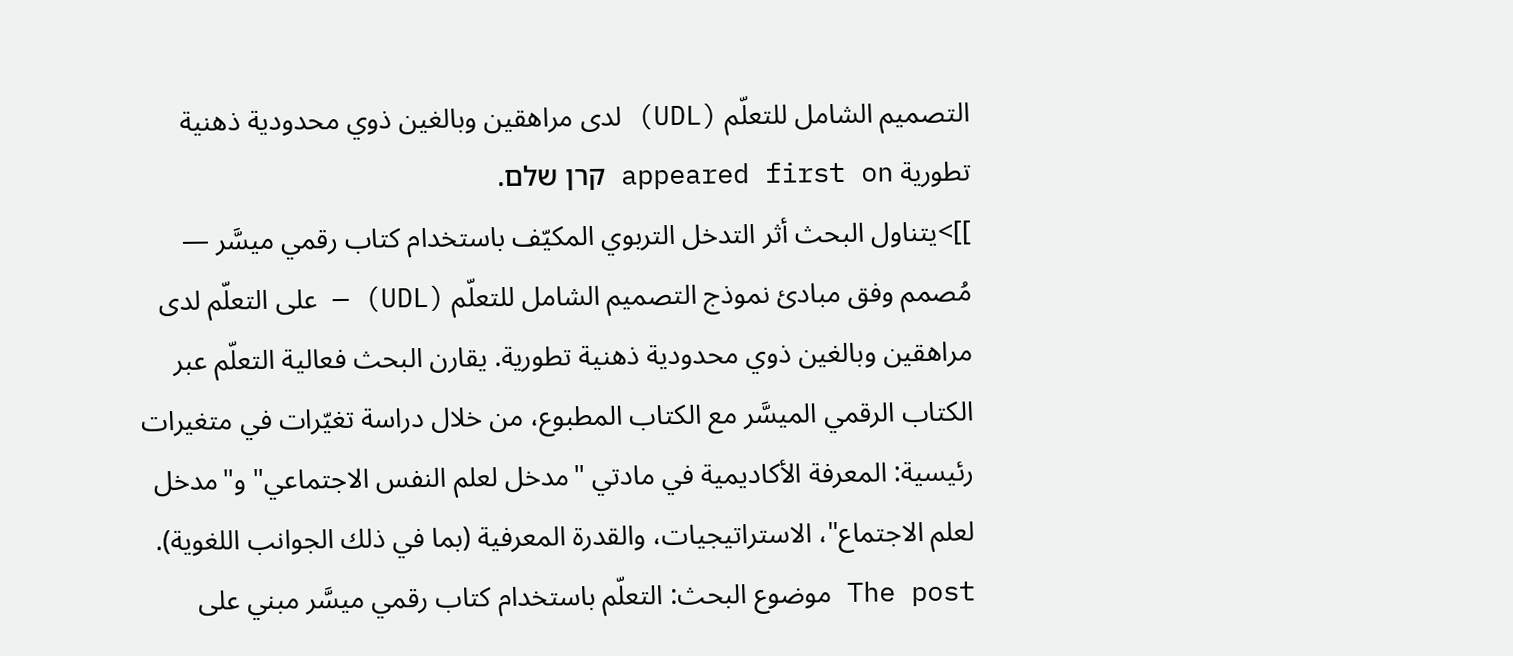التصميم الشامل للتعلّم (UDL) لدى مراهقين وبالغين ذوي محدودية ذهنية تطورية appeared first on קרן שלם.
]]>يتناول البحث أثر التدخل التربوي المكيّف باستخدام كتاب رقمي ميسَّر — مُصمم وفق مبادئ نموذج التصميم الشامل للتعلّم (UDL) — على التعلّم لدى مراهقين وبالغين ذوي محدودية ذهنية تطورية. يقارن البحث فعالية التعلّم عبر الكتاب الرقمي الميسَّر مع الكتاب المطبوع، من خلال دراسة تغيّرات في متغيرات رئيسية: المعرفة الأكاديمية في مادتي "مدخل لعلم النفس الاجتماعي" و"مدخل لعلم الاجتماع"، الاستراتيجيات، والقدرة المعرفية (بما في ذلك الجوانب اللغوية).
The post موضوع البحث: التعلّم باستخدام كتاب رقمي ميسَّر مبني على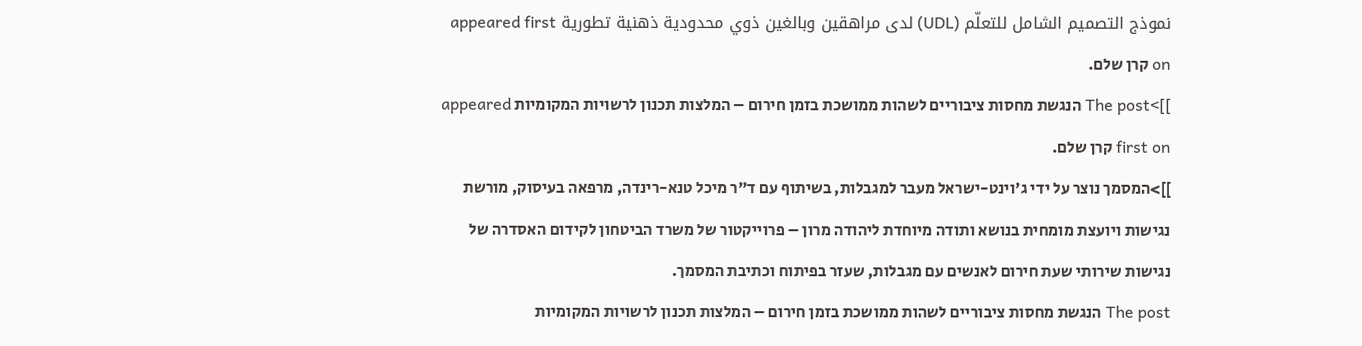نموذج التصميم الشامل للتعلّم (UDL) لدى مراهقين وبالغين ذوي محدودية ذهنية تطورية appeared first on קרן שלם.
]]>The post הנגשת מחסות ציבוריים לשהות ממושכת בזמן חירום – המלצות תכנון לרשויות המקומיות appeared first on קרן שלם.
]]>המסמך נוצר על ידי ג'וינט-ישראל מעבר למגבלות, בשיתוף עם ד"ר מיכל טנא-רינדה, מרפאה בעיסוק, מורשת נגישות ויועצת מומחית בנושא ותודה מיוחדת ליהודה מרון – פרוייקטור של משרד הביטחון לקידום האסדרה של נגישות שירותי שעת חירום לאנשים עם מגבלות, שעזר בפיתוח וכתיבת המסמך.
The post הנגשת מחסות ציבוריים לשהות ממושכת בזמן חירום – המלצות תכנון לרשויות המקומיות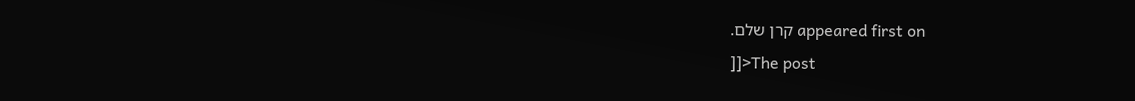appeared first on קרן שלם.
]]>The post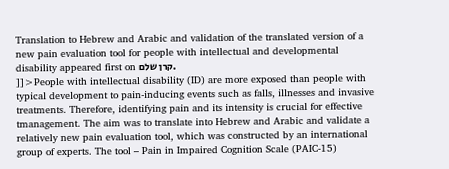Translation to Hebrew and Arabic and validation of the translated version of a new pain evaluation tool for people with intellectual and developmental disability appeared first on קרן שלם.
]]>People with intellectual disability (ID) are more exposed than people with typical development to pain-inducing events such as falls, illnesses and invasive treatments. Therefore, identifying pain and its intensity is crucial for effective tmanagement. The aim was to translate into Hebrew and Arabic and validate a relatively new pain evaluation tool, which was constructed by an international group of experts. The tool – Pain in Impaired Cognition Scale (PAIC-15)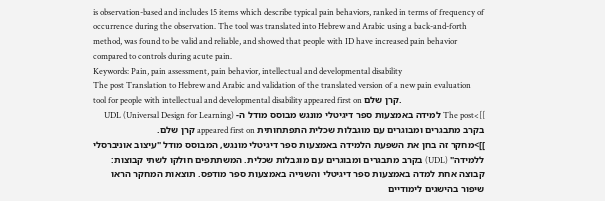is observation-based and includes 15 items which describe typical pain behaviors, ranked in terms of frequency of occurrence during the observation. The tool was translated into Hebrew and Arabic using a back-and-forth method, was found to be valid and reliable, and showed that people with ID have increased pain behavior compared to controls during acute pain.
Keywords: Pain, pain assessment, pain behavior, intellectual and developmental disability
The post Translation to Hebrew and Arabic and validation of the translated version of a new pain evaluation tool for people with intellectual and developmental disability appeared first on קרן שלם.
]]>The post למידה באמצעות ספר דיגיטלי מונגש מבוסס מודל ה- UDL (Universal Design for Learning) בקרב מתבגרים ומבוגרים עם מוגבלות שכלית התפתחותית appeared first on קרן שלם.
]]>מחקר זה בחן את השפעת הלמידה באמצעות ספר דיגיטלי מונגש, המבוסס מודל "עיצוב אוניברסלי ללמידה" (UDL) בקרב מתבגרים ומבוגרים עם מוגבלות שכלית. המשתתפים חולקו לשתי קבוצות: קבוצה אחת למדה באמצעות ספר דיגיטלי והשנייה באמצעות ספר מודפס. תוצאות המחקר הראו שיפור בהישגים לימודיים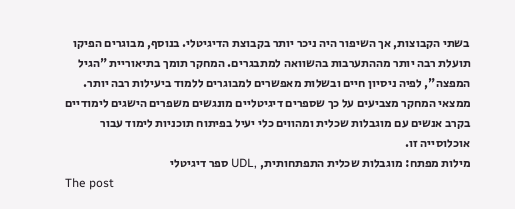בשתי הקבוצות, אך השיפור היה ניכר יותר בקבוצת הדיגיטלי. בנוסף, מבוגרים הפיקו תועלת רבה יותר מההתערבות בהשוואה למתבגרים. המחקר תומך בתיאוריית "הגיל המפצה", לפיה ניסיון חיים ובשלות מאפשרים למבוגרים ללמוד ביעילות רבה יותר. ממצאי המחקר מצביעים על כך שספרים דיגיטליים מונגשים משפרים הישגים לימודיים בקרב אנשים עם מוגבלות שכלית ומהווים כלי יעיל בפיתוח תוכניות לימוד עבור אוכלוסייה זו.
מילות מפתח: מוגבלות שכלית התפתחותית, ,UDL ספר דיגיטלי
The post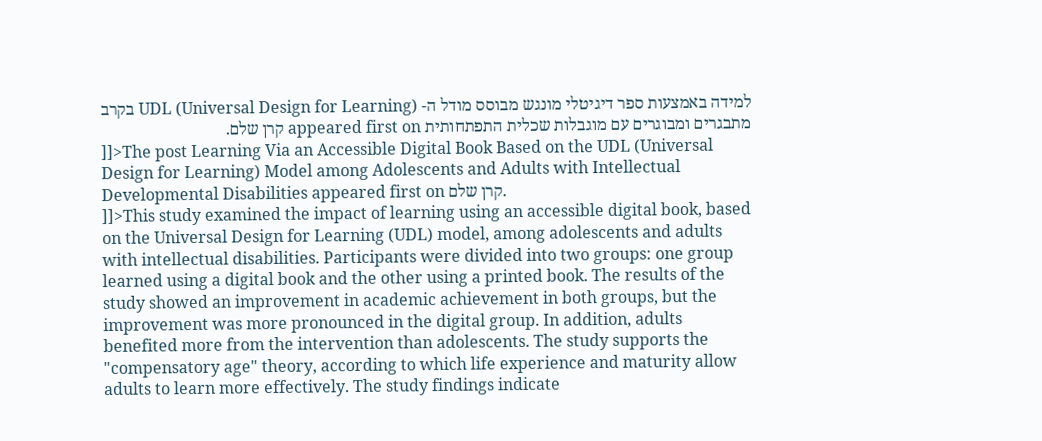למידה באמצעות ספר דיגיטלי מונגש מבוסס מודל ה- UDL (Universal Design for Learning) בקרב מתבגרים ומבוגרים עם מוגבלות שכלית התפתחותית appeared first on קרן שלם.
]]>The post Learning Via an Accessible Digital Book Based on the UDL (Universal Design for Learning) Model among Adolescents and Adults with Intellectual Developmental Disabilities appeared first on קרן שלם.
]]>This study examined the impact of learning using an accessible digital book, based on the Universal Design for Learning (UDL) model, among adolescents and adults with intellectual disabilities. Participants were divided into two groups: one group learned using a digital book and the other using a printed book. The results of the study showed an improvement in academic achievement in both groups, but the improvement was more pronounced in the digital group. In addition, adults benefited more from the intervention than adolescents. The study supports the "compensatory age" theory, according to which life experience and maturity allow adults to learn more effectively. The study findings indicate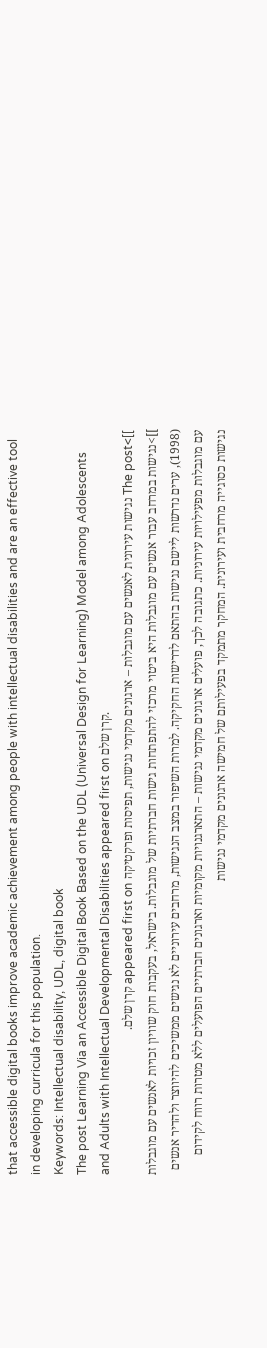that accessible digital books improve academic achievement among people with intellectual disabilities and are an effective tool in developing curricula for this population.
Keywords: Intellectual disability, UDL, digital book
The post Learning Via an Accessible Digital Book Based on the UDL (Universal Design for Learning) Model among Adolescents and Adults with Intellectual Developmental Disabilities appeared first on קרן שלם.
]]>The post נגישות עירונית לאנשים עם מוגבלות – ארגונים מקדמי נגישות, תפיסות ופרקטיקה appeared first on קרן שלם.
]]>נגישות במרחב עבור אנשים עם מוגבלות היא ביטוי מרכזי להתפתחות גישות חברתיות של מוגבלות. בישראל, בעקבות חוק שוויון זכויות לאנשים עם מוגבלות (1998), ערים נדרשות ליישם נגישות בהתאם לדרישות החקיקה. למרות השיפור במצב הנגישות, מרחבים עירוניים לא נגישים ממשיכים להיווצר ולהדיר אנשים עם מוגבלות מפעילויות עירוניות. כתגובה לכך, פועלים ארגונים מקדמי נגישות – התארגנויות מקומיות וארגונים חברתיים הפועלים ללא מטרות רווח לקידום נגישות כסוגייה מרחבית ועירונית. המחקר מתמקד בפעילותם של חמישה ארגונים מקדמי נגישות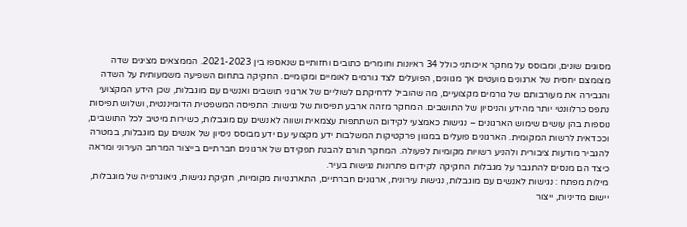מסוגים שונים, ומבוסס על מחקר איכותני כולל 34 ראיונות וחומרים כתובים וחזותיים שנאספו בין 2021-2023. הממצאים מציגים שדה מצומצם יחסית של ארגונים מועטים אך מגוונים, הפועלים לצד גורמים לאומיים ומקומיים. החקיקה בתחום השפיעה משמעותית על השדה והגבירה את מעורבותם של גורמים מקצועיים, מה שהוביל לדחיקתם לשוליים של ארגוני תושבים ואנשים עם מוגבלות, שכן הידע המקצועי נתפס כרלוונטי יותר מהידע והניסיון של התושבים. המחקר מזהה ארבע תפיסות של נגישות: התפיסה המשפטית הדומיננטית, ושלוש תפיסות נוספות בהן עושים שימוש הארגונים – נגישות כאמצעי לקידום השתתפות עצמאית ושווה לאנשים עם מוגבלות, כשירות מיטיב לכל התושבים, וככדאית לרשות המקומית. הארגונים פועלים במגוון פרקטיקות המשלבות ידע מקצועי עם ידע מבוסס ניסיון של אנשים עם מוגבלות, במטרה להגביר מודעות ציבורית ולהניע רשויות מקומיות לפעולה. המחקר תורם להבנת תפקידם של ארגונים חברתיים בייצור המרחב העירוני ומראה כיצד הם מנסים להתגבר על מגבלות החקיקה לקידום פתרונות נגישות בעיר.
מילות מפתח : נגישות לאנשים עם מוגבלות, נגישות עירונית, ארגונים חברתיים, התארגנויות מקומיות, חקיקת נגישות, גיאוגרפיה של מוגבלות, יישום מדיניות, ייצור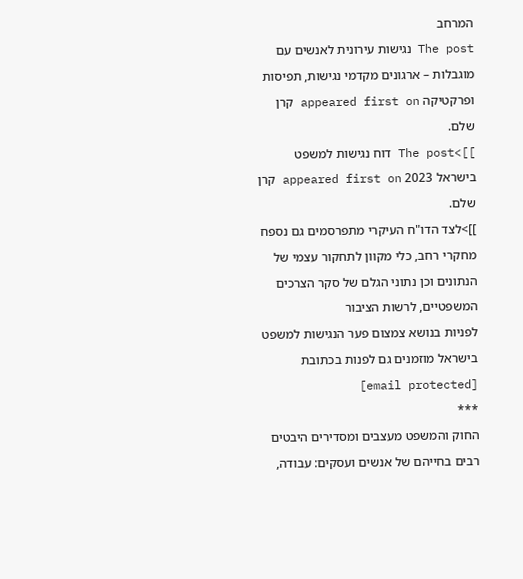המרחב
The post נגישות עירונית לאנשים עם מוגבלות – ארגונים מקדמי נגישות, תפיסות ופרקטיקה appeared first on קרן שלם.
]]>The post דוח נגישות למשפט בישראל 2023 appeared first on קרן שלם.
]]>לצד הדו"ח העיקרי מתפרסמים גם נספח מחקרי רחב, כלי מקוון לתחקור עצמי של הנתונים וכן נתוני הגלם של סקר הצרכים המשפטיים, לרשות הציבור
לפניות בנושא צמצום פער הנגישות למשפט בישראל מוזמנים גם לפנות בכתובת [email protected]
***
החוק והמשפט מעצבים ומסדירים היבטים רבים בחייהם של אנשים ועסקים: עבודה,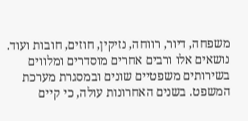משפחה, דיור, רווחה, נזיקין, חוזים, חובות ועוד. נושאים אלו ורבים אחרים מוסדרים ומלווים בשירותים משפטיים שונים ובמסגרת מערכת המשפט. בשנים האחרונות עולה, כי קיים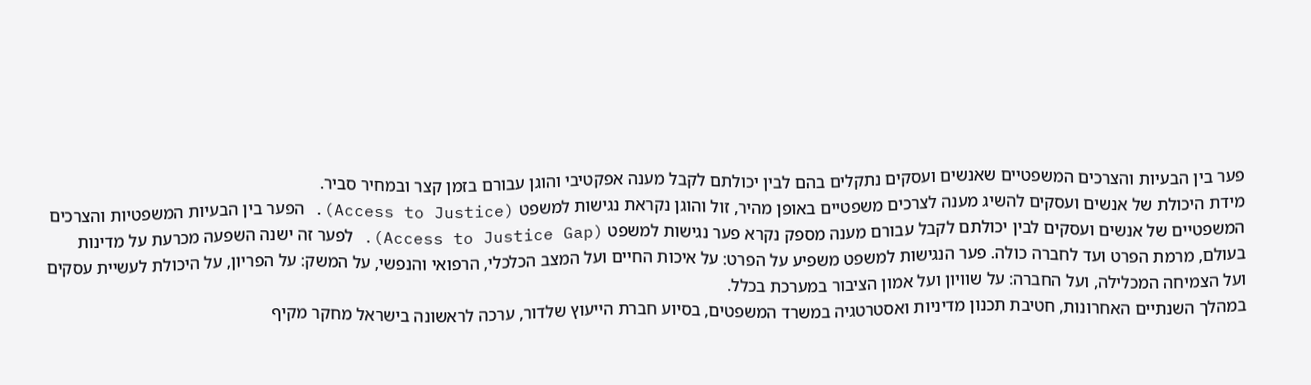פער בין הבעיות והצרכים המשפטיים שאנשים ועסקים נתקלים בהם לבין יכולתם לקבל מענה אפקטיבי והוגן עבורם בזמן קצר ובמחיר סביר.
מידת היכולת של אנשים ועסקים להשיג מענה לצרכים משפטיים באופן מהיר, זול והוגן נקראת נגישות למשפט (Access to Justice). הפער בין הבעיות המשפטיות והצרכים המשפטיים של אנשים ועסקים לבין יכולתם לקבל עבורם מענה מספק נקרא פער נגישות למשפט (Access to Justice Gap). לפער זה ישנה השפעה מכרעת על מדינות בעולם, מרמת הפרט ועד לחברה כולה. פער הנגישות למשפט משפיע על הפרט: על איכות החיים ועל המצב הכלכלי, הרפואי והנפשי, על המשק: על הפריון, על היכולת לעשיית עסקים ועל הצמיחה המכלילה, ועל החברה: על שוויון ועל אמון הציבור במערכת בכלל.
במהלך השנתיים האחרונות, חטיבת תכנון מדיניות ואסטרטגיה במשרד המשפטים, בסיוע חברת הייעוץ שלדור, ערכה לראשונה בישראל מחקר מקיף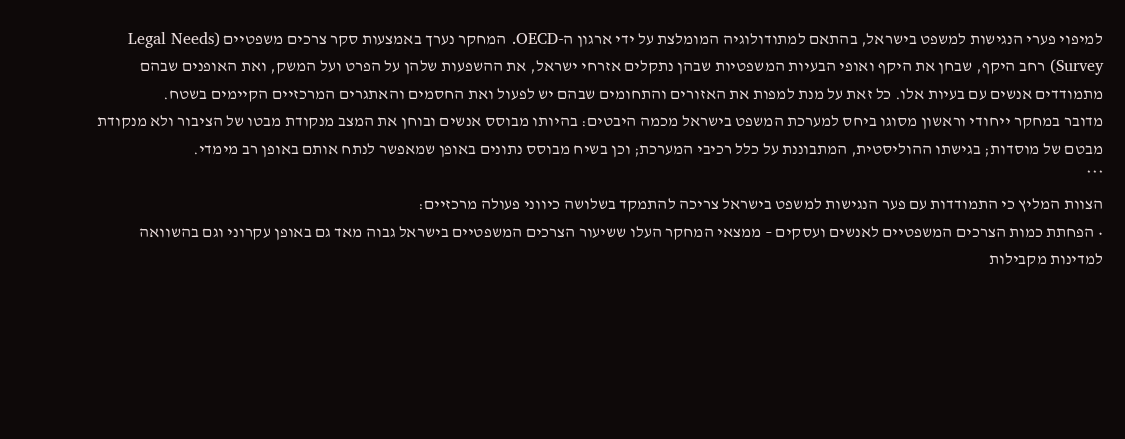למיפוי פערי הנגישות למשפט בישראל, בהתאם למתודולוגיה המומלצת על ידי ארגון ה-OECD. המחקר נערך באמצעות סקר צרכים משפטיים (Legal Needs Survey) רחב היקף, שבחן את היקף ואופי הבעיות המשפטיות שבהן נתקלים אזרחי ישראל, את ההשפעות שלהן על הפרט ועל המשק, ואת האופנים שבהם מתמודדים אנשים עם בעיות אלו. כל זאת על מנת למפות את האזורים והתחומים שבהם יש לפעול ואת החסמים והאתגרים המרכזיים הקיימים בשטח.
מדובר במחקר ייחודי וראשון מסוגו ביחס למערכת המשפט בישראל מכמה היבטים: בהיותו מבוסס אנשים ובוחן את המצב מנקודת מבטו של הציבור ולא מנקודת מבטם של מוסדות; בגישתו ההוליסטית, המתבוננת על כלל רכיבי המערכת; וכן בשיח מבוסס נתונים באופן שמאפשר לנתח אותם באופן רב מימדי.
***
הצוות המליץ כי התמודדות עם פער הנגישות למשפט בישראל צריכה להתמקד בשלושה כיווני פעולה מרכזיים:
• הפחתת כמות הצרכים המשפטיים לאנשים ועסקים – ממצאי המחקר העלו ששיעור הצרכים המשפטיים בישראל גבוה מאד גם באופן עקרוני וגם בהשוואה למדינות מקבילות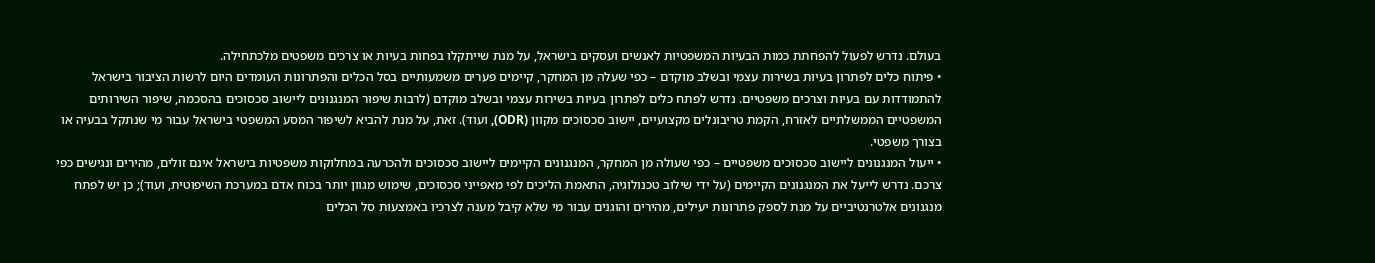בעולם. נדרש לפעול להפחתת כמות הבעיות המשפטיות לאנשים ועסקים בישראל, על מנת שייתקלו בפחות בעיות או צרכים משפטים מלכתחילה.
• פיתוח כלים לפתרון בעיות בשירות עצמי ובשלב מוקדם – כפי שעלה מן המחקר, קיימים פערים משמעותיים בסל הכלים והפתרונות העומדים היום לרשות הציבור בישראל להתמודדות עם בעיות וצרכים משפטיים. נדרש לפתח כלים לפתרון בעיות בשירות עצמי ובשלב מוקדם (לרבות שיפור המנגנונים ליישוב סכסוכים בהסכמה, שיפור השירותים המשפטיים הממשלתיים לאזרח, הקמת טריבונלים מקצועיים, יישוב סכסוכים מקוון (ODR), ועוד). זאת, על מנת להביא לשיפור המסע המשפטי בישראל עבור מי שנתקל בבעיה או בצורך משפטי.
• ייעול המנגנונים ליישוב סכסוכים משפטיים – כפי שעולה מן המחקר, המנגנונים הקיימים ליישוב סכסוכים ולהכרעה במחלוקות משפטיות בישראל אינם זולים, מהירים ונגישים כפי צרכם. נדרש לייעל את המנגנונים הקיימים (על ידי שילוב טכנולוגיה, התאמת הליכים לפי מאפייני סכסוכים, שימוש מגוון יותר בכוח אדם במערכת השיפוטית, ועוד); כן יש לפתח מנגנונים אלטרנטיביים על מנת לספק פתרונות יעילים, מהירים והוגנים עבור מי שלא קיבל מענה לצרכיו באמצעות סל הכלים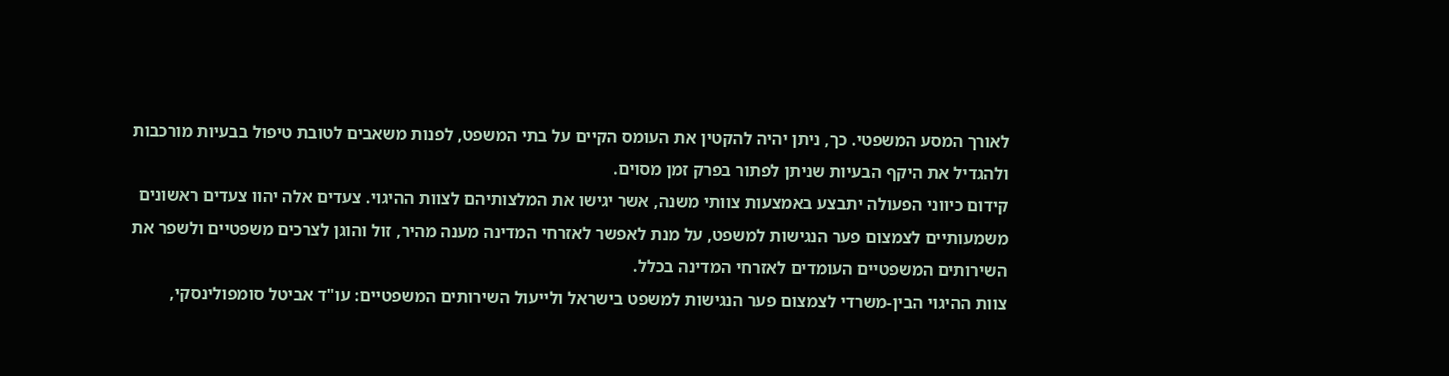לאורך המסע המשפטי. כך, ניתן יהיה להקטין את העומס הקיים על בתי המשפט, לפנות משאבים לטובת טיפול בבעיות מורכבות ולהגדיל את היקף הבעיות שניתן לפתור בפרק זמן מסוים.
קידום כיווני הפעולה יתבצע באמצעות צוותי משנה, אשר יגישו את המלצותיהם לצוות ההיגוי. צעדים אלה יהוו צעדים ראשונים משמעותיים לצמצום פער הנגישות למשפט, על מנת לאפשר לאזרחי המדינה מענה מהיר, זול והוגן לצרכים משפטיים ולשפר את השירותים המשפטיים העומדים לאזרחי המדינה בכלל.
צוות ההיגוי הבין-משרדי לצמצום פער הנגישות למשפט בישראל ולייעול השירותים המשפטיים: עו"ד אביטל סומפולינסקי,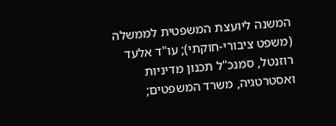המשנה ליועצת המשפטית לממשלה (משפט ציבורי-חוקתי); עו"ד אלעד רוזנטל, סמנכ"ל תכנון מדיניות ואסטרטגיה, משרד המשפטים;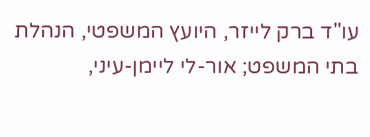עו"ד ברק לייזר, היועץ המשפטי, הנהלת בתי המשפט; אור-לי ליימן-עיני,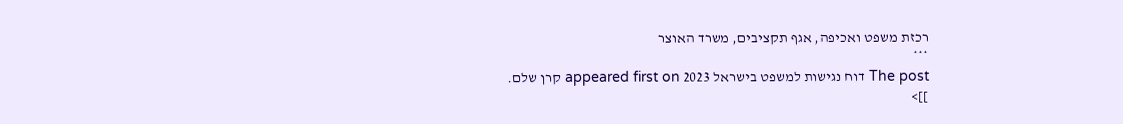רכזת משפט ואכיפה, אגף תקציבים, משרד האוצר
***
The post דוח נגישות למשפט בישראל 2023 appeared first on קרן שלם.
]]>